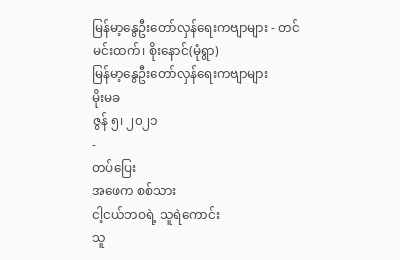မြန်မာ့နွေဦးတော်လှန်ရေးကဗျာများ - တင်မင်းထက်၊ စိုးနောင်(မုံရွာ)
မြန်မာ့နွေဦးတော်လှန်ရေးကဗျာများ
မိုးမခ
ဇွန် ၅၊ ၂၀၂၁
-
တပ်ပြေး
အဖေက စစ်သား
ငါ့ငယ်ဘဝရဲ့ သူရဲကောင်း
သူ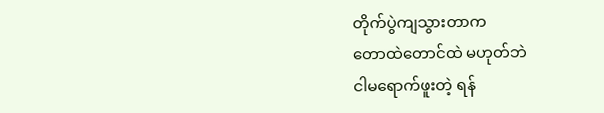တိုက်ပွဲကျသွားတာက
တောထဲတောင်ထဲ မဟုတ်ဘဲ
ငါမရောက်ဖူးတဲ့ ရန်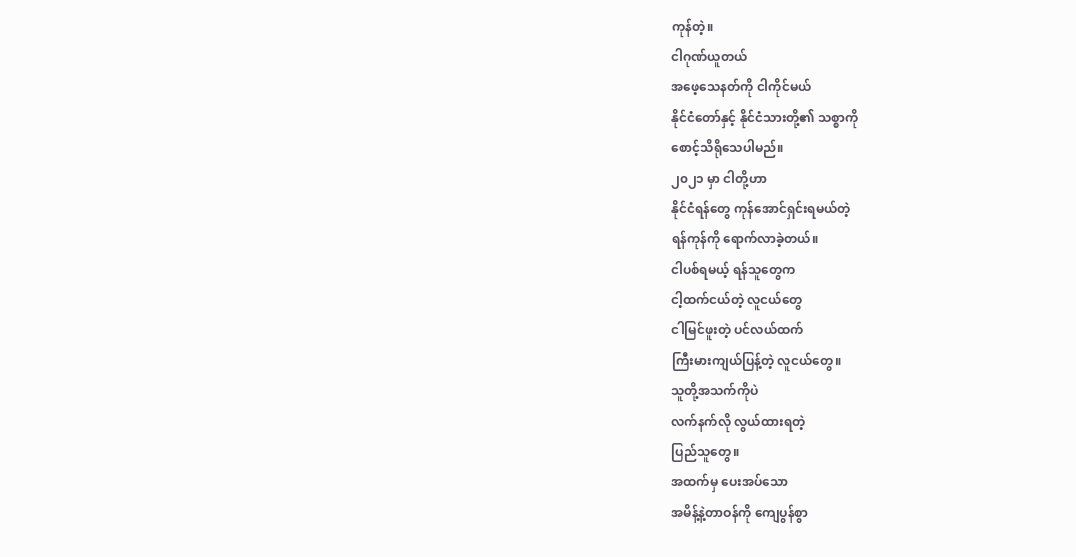ကုန်တဲ့။
ငါဂုဏ်ယူတယ်
အဖေ့သေနတ်ကို ငါကိုင်မယ်
နိုင်ငံတော်နှင့် နိုင်ငံသားတို့၏ သစ္စာကို
စောင့်သိရိုသေပါမည်။
၂၀၂၁ မှာ ငါတို့ဟာ
နိုင်ငံရန်တွေ ကုန်အောင်ရှင်းရမယ်တဲ့
ရန်ကုန်ကို ရောက်လာခဲ့တယ်။
ငါပစ်ရမယ့် ရန်သူတွေက
ငါ့ထက်ငယ်တဲ့ လူငယ်တွေ
ငါမြင်ဖူးတဲ့ ပင်လယ်ထက်
ကြီးမားကျယ်ပြန့်တဲ့ လူငယ်တွေ။
သူတို့အသက်ကိုပဲ
လက်နက်လို လွယ်ထားရတဲ့
ပြည်သူတွေ။
အထက်မှ ပေးအပ်သော
အမိန့်နဲ့တာဝန်ကို ကျေပွန်စွာ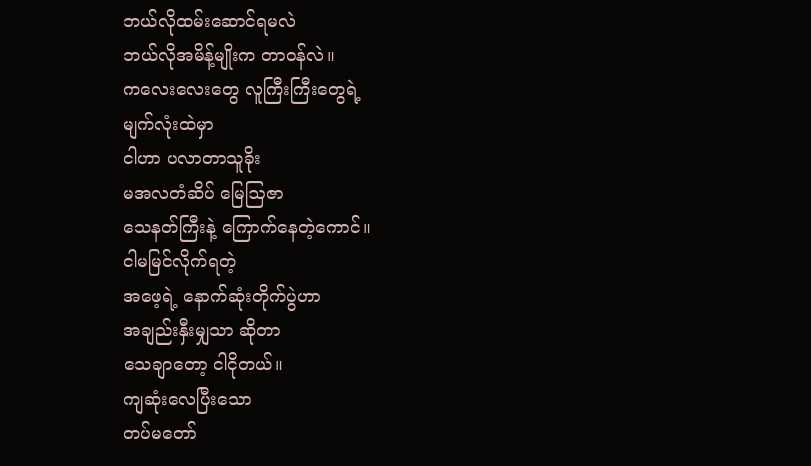ဘယ်လိုထမ်းဆောင်ရမလဲ
ဘယ်လိုအမိန့်မျိုးက တာဝန်လဲ။
ကလေးလေးတွေ လူကြီးကြီးတွေရဲ့
မျက်လုံးထဲမှာ
ငါဟာ ပလာတာသူခိုး
မအလတံဆိပ် မြေဩဇာ
သေနတ်ကြီးနဲ့ ကြောက်နေတဲ့ကောင်။
ငါမမြင်လိုက်ရတဲ့
အဖေ့ရဲ့ နောက်ဆုံးတိုက်ပွဲဟာ
အချည်းနှီးမျှသာ ဆိုတာ
သေချာတော့ ငါငိုတယ်။
ကျဆုံးလေပြီးသော
တပ်မတော်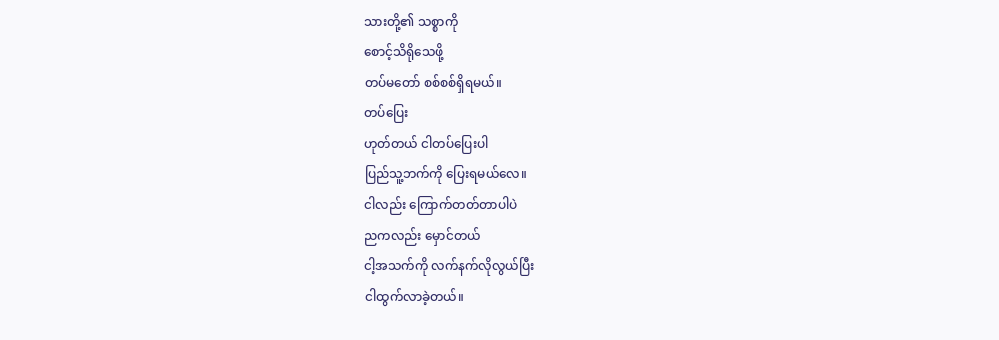သားတို့၏ သစ္စာကို
စောင့်သိရိုသေဖို့
တပ်မတော် စစ်စစ်ရှိရမယ်။
တပ်ပြေး
ဟုတ်တယ် ငါတပ်ပြေးပါ
ပြည်သူ့ဘက်ကို ပြေးရမယ်လေ။
ငါလည်း ကြောက်တတ်တာပါပဲ
ညကလည်း မှောင်တယ်
ငါ့အသက်ကို လက်နက်လိုလွယ်ပြီး
ငါထွက်လာခဲ့တယ်။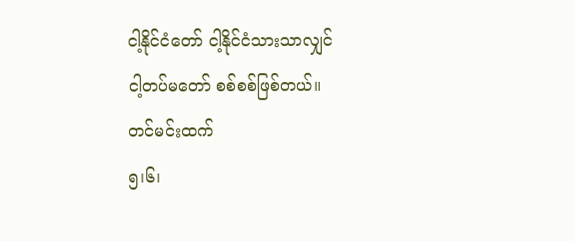ငါ့နိုင်ငံတော် ငါ့နိုင်ငံသားသာလျှင်
ငါ့တပ်မတော် စစ်စစ်ဖြစ်တယ်။
တင်မင်းထက်
၅၊၆၊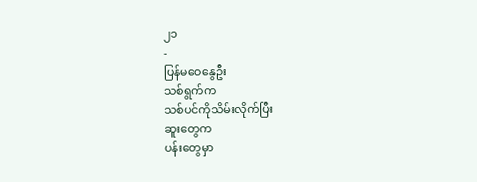၂၁
-
ပြန်မဝေနွေဦး
သစ်ရွက်က
သစ်ပင်ကိုသိမ်းလိုက်ပြီး
ဆူးတွေက
ပန်းတွေမှာ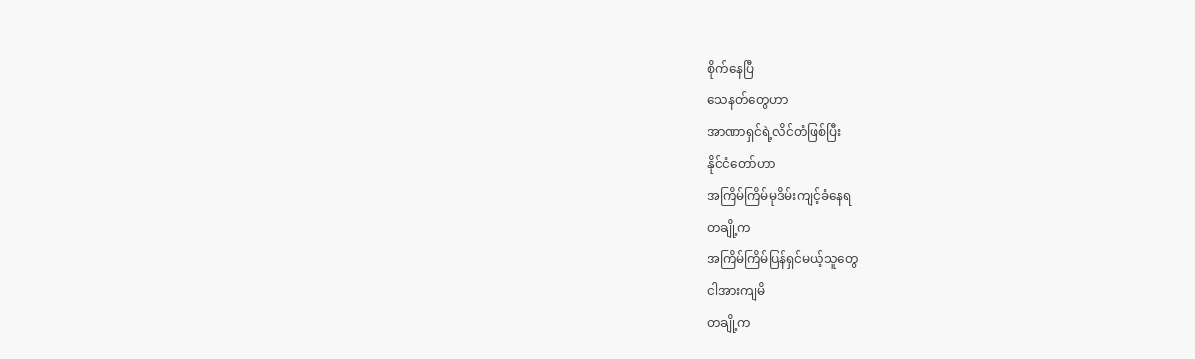စိုက်နေပြီ
သေနတ်တွေဟာ
အာဏာရှင်ရဲ့လိင်တံဖြစ်ပြီး
နိုင်ငံတော်ဟာ
အကြိမ်ကြိမ်မုဒိမ်းကျင့်ခံနေရ
တချို့က
အကြိမ်ကြိမ်ပြန်ရှင်မယ့်သူတွေ
ငါအားကျမိ
တချို့က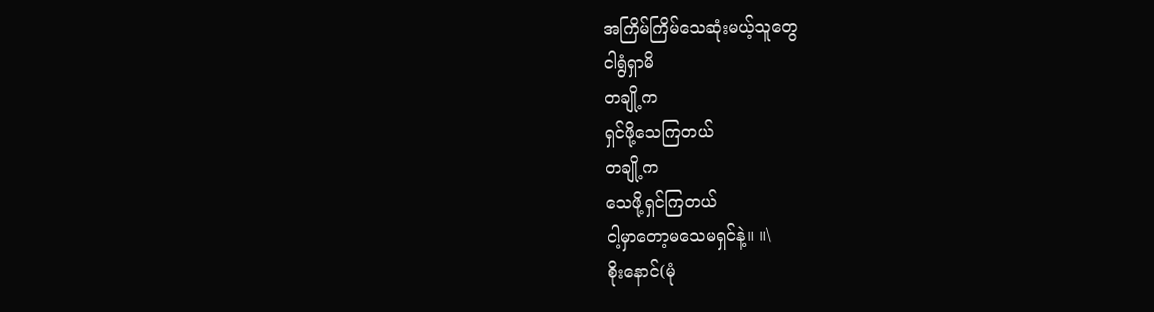အကြိမ်ကြိမ်သေဆုံးမယ့်သူတွေ
ငါရွံရှာမိ
တချို့က
ရှင်ဖို့သေကြတယ်
တချို့က
သေဖို့ရှင်ကြတယ်
ငါ့မှာတော့မသေမရှင်နဲ့။ ။\
စိုးနောင်(မုံ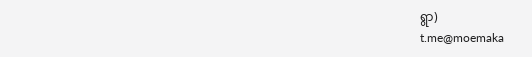ရွာ)
t.me@moemaka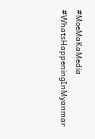#MoeMaKaMedia
#WhatsHappeningInMyanmar